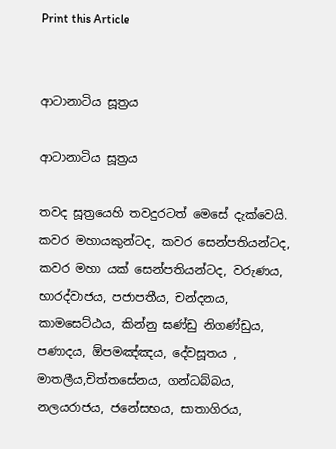Print this Article


ආටානාටිය සූත්‍රය

ආටානාටිය සූත්‍රය

තවද සූත්‍රයෙහි තවදුරටත් මෙසේ දැක්වෙයි. කවර මහායකුන්ටද, කවර සෙන්පතියන්ටද, කවර මහා යක් සෙන්පතියන්ටද, වරුණය, භාරද්වාජය, පජාපතීය, චන්දනය, කාමසෙට්ඨය, කින්නු ඝණ්ඩු නිගණ්ඩුය, පණාදය, ඕපමඤ්ඤය, දේවසූතය , මාතලීය,චිත්තසේනය, ගන්ධබ්බය, නලයරාජය, ජනේසභය, සාතාගිරය,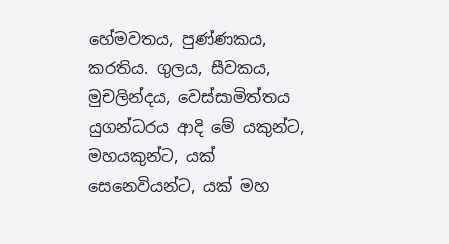හේමවතය, පුණ්ණකය, කරතිය. ගුලය, සීවකය, මුචලින්දය, වෙස්සාමිත්තය යුගන්ධරය ආදි මේ යකුන්ට, මහයකුන්ට, යක් සෙනෙවියන්ට, යක් මහ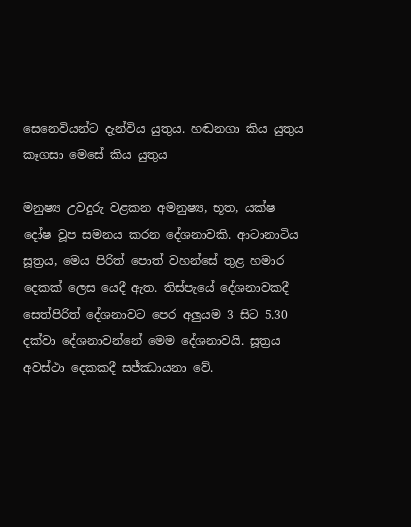සෙනෙවියන්ට දැන්විය යුතුය. හඬනගා කිය යුතුය කෑගසා මෙසේ කිය යුතුය

මනුෂ්‍ය උවදුරු වළකන අමනුෂ්‍ය, භූත, යක්ෂ දෝෂ වූප සමනය කරන දේශනාවකි. ආටානාටිය සූත්‍රය, මෙය පිරිත් පොත් වහන්සේ තුළ හමාර දෙකක් ලෙස යෙදී ඇත. තිස්පැයේ දේශනාවකදී සෙත්පිරිත් දේශනාවට පෙර අලුයම 3 සිට 5.30 දක්වා දේශනාවන්නේ මෙම දේශනාවයි. සූත්‍රය අවස්ථා දෙකකදී සජ්ඣායනා වේ.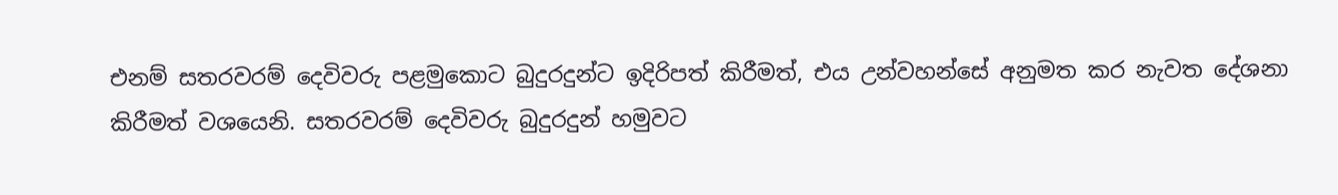එනම් සතරවරම් දෙවිවරු පළමුකොට බුදුරදුන්ට ඉදිරිපත් කිරීමත්, එය උන්වහන්සේ අනුමත කර නැවත දේශනා කිරීමත් වශයෙනි. සතරවරම් දෙවිවරු බුදුරදුන් හමුවට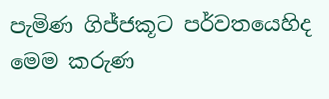පැමිණ ගිජ්ජකූට පර්වතයෙහිද මෙම කරුණ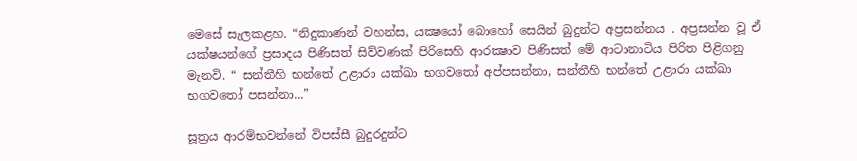මෙසේ සැලකළහ. “නිදුකාණන් වහන්ස, යක්‍ෂයෝ බොහෝ සෙයින් බුදුන්ට අප්‍රසන්නය . අප්‍රසන්න වූ ඒ යක්ෂයන්ගේ ප්‍රසාදය පිණිසත් සිව්වණක් පිරිසෙහි ආරක්‍ෂාව පිණිසත් මේ ආටානාටිය පිරිත පිළිගනු මැනවි. “ සන්තීහි භන්තේ උළාරා යක්ඛා භගවතෝ අප්පසන්නා, සන්තීහි භන්තේ උළාරා යක්ඛා භගවතෝ පසන්නා...”

සූත්‍රය ආරම්භවන්නේ විපස්සී බුදුරදුන්ට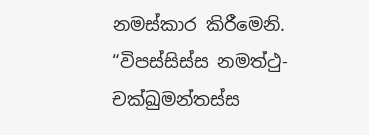නමස්කාර කිරීමෙනි. “විපස්සිස්ස නමත්ථු- චක්ඛුමන්තස්ස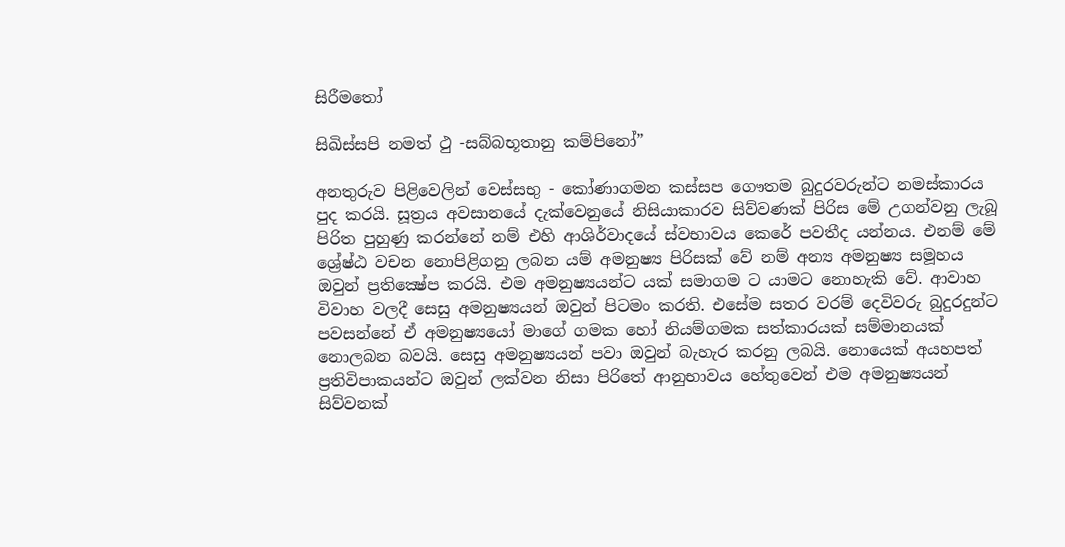සිරීමතෝ

සිඛිස්සපි නමත් ථු -සබ්බභූතානු කම්පිනෝ”

අනතුරුව පිළිවෙලින් වෙස්සභු - කෝණාගමන කස්සප ගෞතම බුදුරවරුන්ට නමස්කාරය පුද කරයි. සූත්‍රය අවසානයේ දැක්වෙනුයේ නිසියාකාරව සිව්වණක් පිරිස මේ උගන්වනු ලැබූ පිරිත පුහුණු කරන්නේ නම් එහි ආශිර්වාදයේ ස්වභාවය කෙරේ පවතීද යන්නය. එනම් මේ ශ්‍රේෂ්ඨ වචන නොපිළිගනු ලබන යම් අමනුෂ්‍ය පිරිසක් වේ නම් අන්‍ය අමනුෂ්‍ය සමූහය ඔවුන් ප්‍රතික්‍ෂේප කරයි. එම අමනුෂ්‍යයන්ට යක් සමාගම ට යාමට නොහැකි වේ. ආවාහ විවාහ වලදී සෙසු අමනුෂ්‍යයන් ඔවුන් පිටමං කරති. එසේම සතර වරම් දෙවිවරු බුදුරදුන්ට පවසන්නේ ඒ අමනුෂ්‍යයෝ මාගේ ගමක හෝ නියම්ගමක සත්කාරයක් සම්මානයක් නොලබන බවයි. සෙසු අමනුෂ්‍යයන් පවා ඔවුන් බැහැර කරනු ලබයි. නොයෙක් අයහපත් ප්‍රතිවිපාකයන්ට ඔවුන් ලක්වන නිසා පිරිතේ ආනුභාවය හේතුවෙන් එම අමනුෂ්‍යයන් සිව්වනක්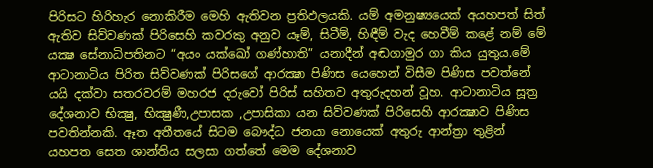පිරිසට හිරිහැර නොකිරීම මෙහි ඇතිවන ප්‍රතිඵලයකි. යම් අමනුෂ්‍යයෙක් අයහපත් සිත් ඇතිව සිව්වණක් පිරිසෙහි කවරකු අනුව යෑම්, සිටීම්, හිඳීම් වැද හෙවීම් කළේ නම් මේ යක්‍ෂ සේනාධිපතිනට “අයං යක්ඛෝ ගණ්හාති” යනාදීන් අඬගාමුර ගා කිය යුතුය.මේ ආටානාටිය පිරිත සිව්වණක් පිරිසගේ ආරක්‍ෂා පිණිස යෙහෙන් විසීම පිණිස පවත්නේ යයි දක්වා සතරවරම් මහරජ දරුවෝ පිරිස් සහිතව අතුරුදහන් වූහ. ආටානාටිය සූත්‍ර දේශනාව භික්‍ෂු, භික්‍ෂුණී,උපාසක ,උපාසිකා යන සිව්වණක් පිරිසෙහි ආරක්‍ෂාව පිණිස පවතින්නකි. ඈත අතීතයේ සිටම බෞද්ධ ජනයා නොයෙක් අතුරු ආන්ත්‍රා තුළින් යහපත සෙත ශාන්තිය සලසා ගත්තේ මෙම දේශනාව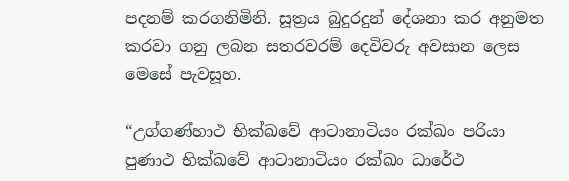පදනම් කරගනිමිනි. සූත්‍රය බුදුරදුන් දේශනා කර අනුමත කරවා ගනු ලබන සතරවරම් දෙවිවරු අවසාන ලෙස මෙසේ පැවසූහ.

“උග්ගණ්හාථ භික්ඛවේ ආටානාටියං රක්ඛං පරියා පුණාථ භික්ඛවේ ආටානාටියං රක්ඛං ධාරේථ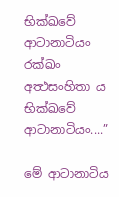භික්ඛවේ ආටානාටියං රක්ඛං අත්‍ථසංහිතා ය භික්ඛවේ ආටානාටියං....”

මේ ආටානාටිය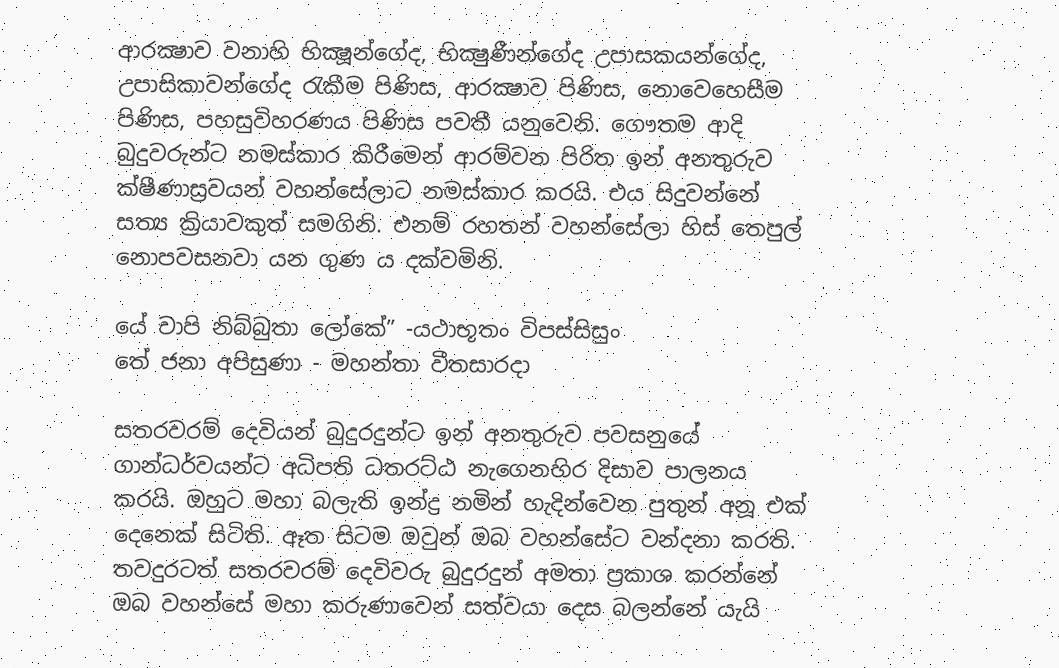ආරක්‍ෂාව වනාහි භික්‍ෂූන්ගේද, භික්‍ෂුණීන්ගේද උපාසකයන්ගේද, උපාසිකාවන්ගේද රැකීම පිණිස, ආරක්‍ෂාව පිණිස, නොවෙහෙසීම පිණිස, පහසුවිහරණය පිණිස පවතී යනුවෙනි. ගෞතම ආදි බුදුවරුන්ට නමස්කාර කිරීමෙන් ආරම්වන පිරිත ඉන් අනතුරුව ක්ෂීණාස්‍රවයන් වහන්සේලාට නමස්කාර කරයි. එය සිදුවන්නේ සත්‍ය ක්‍රියාවකුත් සමගිනි. එනම් රහතන් වහන්සේලා හිස් තෙපුල් නොපවසනවා යන ගුණ ය දක්වමිනි.

යේ චාපි නිබ්බුතා ලෝකේ” -යථාභූතං විපස්සිසුං
තේ ජනා අපිසුණා - මහන්තා වීතසාරදා

සතරවරම් දෙවියන් බුදුරදුන්ට ඉන් අනතුරුව පවසනුයේ ගාන්ධර්වයන්ට අධිපති ධතරට්ඨ නැගෙනහිර දිසාව පාලනය කරයි. ඔහුට මහා බලැති ඉන්ද්‍ර නමින් හැදින්වෙන පුතුන් අනූ එක් දෙනෙක් සිටිති. ඈත සිටම ඔවුන් ඔබ වහන්සේට වන්දනා කරති. තවදුරටත් සතරවරම් දෙවිවරු බුදුරදුන් අමතා ප්‍රකාශ කරන්නේ ඔබ වහන්සේ මහා කරුණාවෙන් සත්වයා දෙස බලන්නේ යැයි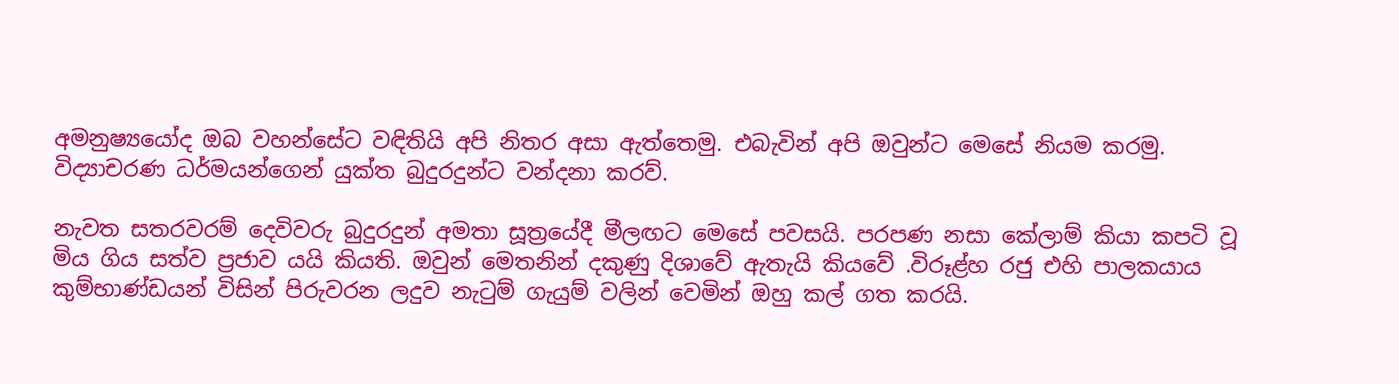අමනුෂ්‍යයෝද ඔබ වහන්සේට වඳිතියි අපි නිතර අසා ඇත්තෙමු. එබැවින් අපි ඔවුන්ට මෙසේ නියම කරමු. විද්‍යාචරණ ධර්මයන්ගෙන් යුක්ත බුදුරදුන්ට වන්දනා කරව්.

නැවත සතරවරම් දෙවිවරු බුදුරදුන් අමතා සූත්‍රයේදී මීලඟට මෙසේ පවසයි. පරපණ නසා කේලාම් කියා කපටි වූ මිය ගිය සත්ව ප්‍රජාව යයි කියති. ඔවුන් මෙතනින් දකුණු දිශාවේ ඇතැයි කියවේ .විරූළ්හ රජු එහි පාලකයාය කුම්භාණ්ඩයන් විසින් පිරුවරන ලදුව නැටුම් ගැයුම් වලින් වෙමින් ඔහු කල් ගත කරයි.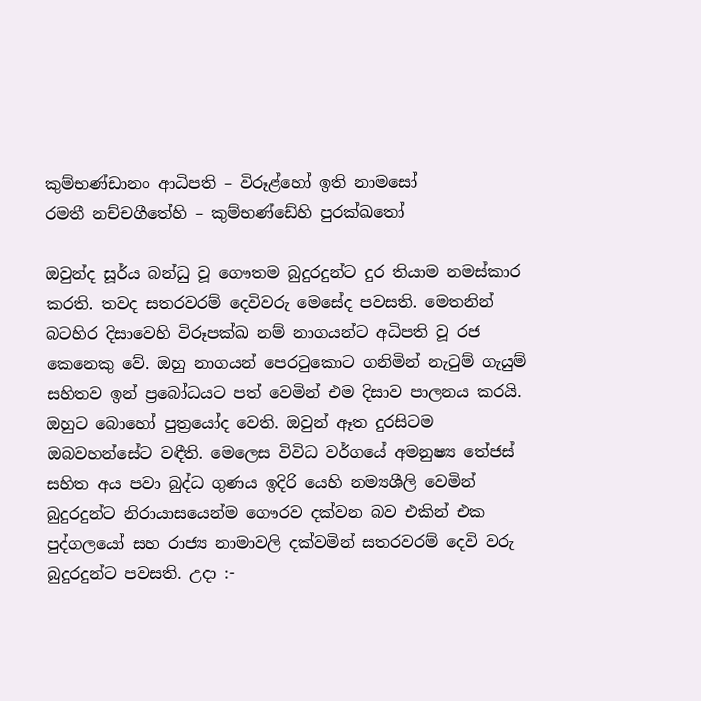කුම්භණ්ඩානං ආධිපති – විරූළ්හෝ ඉති නාමසෝ
රමතී නච්චගීතේහි – කුම්භණ්ඩේහි පුරක්ඛතෝ

ඔවුන්ද සූර්ය බන්ධු වූ ගෞතම බුදුරදුන්ට දුර තියාම නමස්කාර කරති. තවද සතරවරම් දෙවිවරු මෙසේද පවසති. මෙතනින් බටහිර දිසාවෙහි විරූපක්ඛ නම් නාගයන්ට අධිපති වූ රජ කෙනෙකු වේ. ඔහු නාගයන් පෙරටුකොට ගනිමින් නැටුම් ගැයුම් සහිතව ඉන් ප්‍රබෝධයට පත් වෙමින් එම දිසාව පාලනය කරයි. ඔහුට බොහෝ පුත්‍රයෝද වෙති. ඔවුන් ඈත දුරසිටම ඔබවහන්සේට වඳීති. මෙලෙස විවිධ වර්ගයේ අමනුෂ්‍ය තේජස් සහිත අය පවා බුද්ධ ගුණය ඉදිරි යෙහි නම්‍යශීලි වෙමින් බුදුරදුන්ට නිරායාසයෙන්ම ගෞරව දක්වන බව එකින් එක පුද්ගලයෝ සහ රාජ්‍ය නාමාවලි දක්වමින් සතරවරම් දෙවි වරු බුදුරදුන්ට පවසති. උදා :-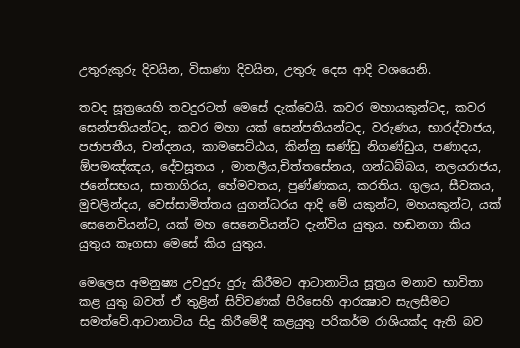උතුරුකුරු දිවයින, විසාණා දිවයින, උතුරු දෙස ආදි වශයෙනි.

තවද සූත්‍රයෙහි තවදුරටත් මෙසේ දැක්වෙයි. කවර මහායකුන්ටද, කවර සෙන්පතියන්ටද, කවර මහා යක් සෙන්පතියන්ටද, වරුණය, භාරද්වාජය, පජාපතීය, චන්දනය, කාමසෙට්ඨය, කින්නු ඝණ්ඩු නිගණ්ඩුය, පණාදය, ඕපමඤ්ඤය, දේවසූතය , මාතලීය,චිත්තසේනය, ගන්ධබ්බය, නලයරාජය, ජනේසභය, සාතාගිරය, හේමවතය, පුණ්ණකය, කරතිය. ගුලය, සීවකය, මුචලින්දය, වෙස්සාමිත්තය යුගන්ධරය ආදි මේ යකුන්ට, මහයකුන්ට, යක් සෙනෙවියන්ට, යක් මහ සෙනෙවියන්ට දැන්විය යුතුය. හඬනගා කිය යුතුය කෑගසා මෙසේ කිය යුතුය.

මෙලෙස අමනුෂ්‍ය උවදුරු දුරු කිරීමට ආටානාටිය සූත්‍රය මනාව භාවිතා කළ යුතු බවත් ඒ තුළින් සිව්වණක් පිරිසෙහි ආරක්‍ෂාව සැලසීමට සමත්වේ.ආටානාටිය සිදු කිරීමේදී කළයුතු පරිකර්ම රාශියක්ද ඇති බව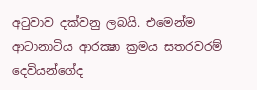අටුවාව දක්වනු ලබයි. එමෙන්ම ආටානාටිය ආරක්‍ෂා ක්‍රමය සතරවරම් දෙවියන්ගේද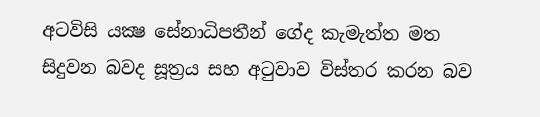අටවිසි යක්‍ෂ සේනාධිපතීන් ගේද කැමැත්ත මත සිදුවන බවද සූත්‍රය සහ අටුවාව විස්තර කරන බව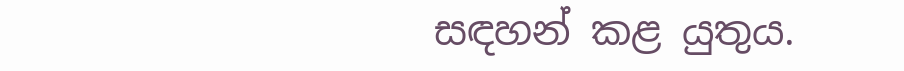සඳහන් කළ යුතුය.